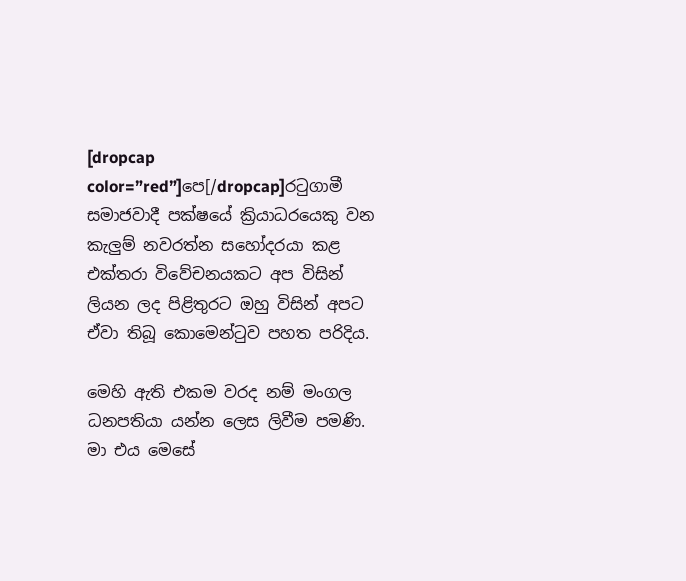[dropcap color=”red”]පෙ[/dropcap]රටුගාමී සමාජවාදී පක්ෂයේ ක්‍රියාධරයෙකු වන කැලුම් නවරත්න සහෝදරයා කළ එක්තරා විවේචනයකට අප විසින් ලියන ලද පිළිතුරට ඔහු විසින් අපට ඒවා තිබූ කොමෙන්ටුව පහත පරිදිය.

මෙහි ඇති එකම වරද නම් මංගල ධනපතියා යන්න ලෙස ලිවීම පමණි. මා එය මෙසේ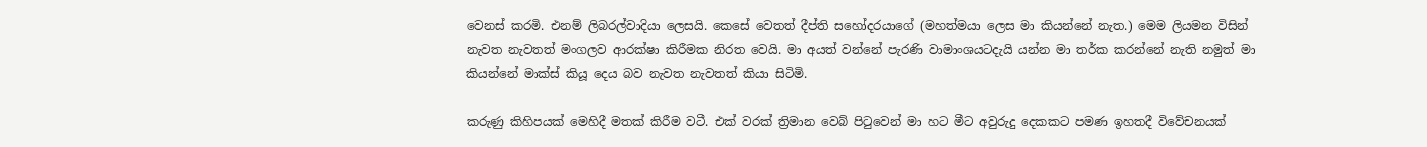වෙනස් කරමි. එනම් ලිබරල්වාදියා ලෙසයි. කෙසේ වෙතත් දීප්ති සහෝදරයාගේ (මහත්මයා ලෙස මා කියන්නේ නැත.) මෙම ලියමන විසින් නැවත නැවතත් මංගලව ආරක්ෂා කිරීමක නිරත වෙයි. මා අයත් වන්නේ පැරණි වාමාංශයටදැයි යන්න මා තර්ක කරන්නේ නැති නමුත් මා කියන්නේ මාක්ස් කියූ දෙය බව නැවත නැවතත් කියා සිටිමි.

කරුණු කිහිපයක් මෙහිදී මතක් කිරීම වටී. එක් වරක් ත්‍රිමාන වෙබ් පිටුවෙන් මා හට මීට අවුරුදු දෙකකට පමණ ඉහතදී විවේචනයක්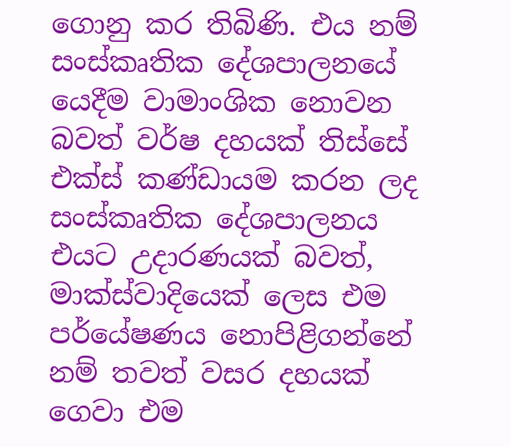ගොනු කර තිබිණි. එය නම් සංස්කෘතික දේශපාලනයේ යෙදීම වාමාංශික නොවන බවත් වර්ෂ දහයක් තිස්සේ එක්ස් කණ්ඩායම කරන ලද සංස්කෘතික දේශපාලනය එයට උදාරණයක් බවත්, මාක්ස්වාදියෙක් ලෙස එම පර්යේෂණය නොපිළිගන්නේ නම් තවත් වසර දහයක් ගෙවා එම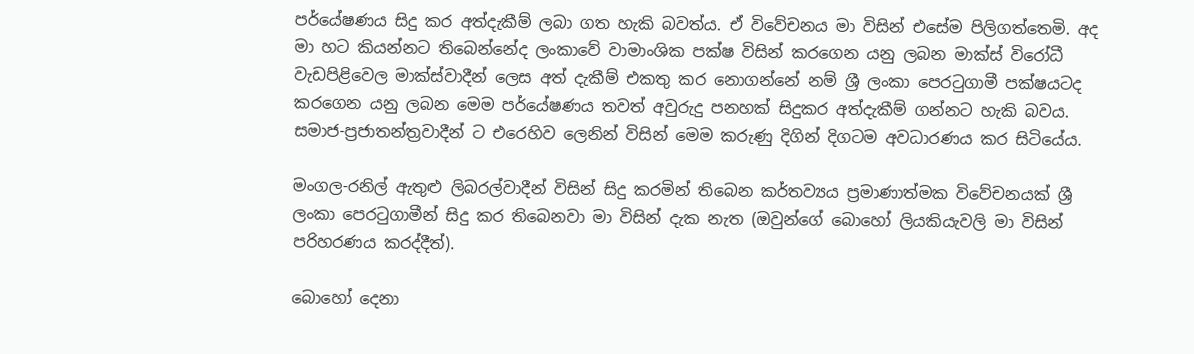පර්යේෂණය සිදු කර අත්දැකීම් ලබා ගත හැකි බවත්ය. ඒ විවේචනය මා විසින් එසේම පිලිගත්තෙමි. අද මා හට කියන්නට තිබෙන්නේද ලංකාවේ වාමාංශික පක්ෂ විසින් කරගෙන යනු ලබන මාක්ස් විරෝධී වැඩපිළිවෙල මාක්ස්වාදීන් ලෙස අත් දැකීම් එකතු කර නොගන්නේ නම් ශ්‍රී ලංකා පෙරටුගාමී පක්ෂයටද කරගෙන යනු ලබන මෙම පර්යේෂණය තවත් අවුරුදු පනහක් සිදුකර අත්දැකීම් ගන්නට හැකි බවය. සමාජ-ප්‍රජාතන්ත්‍රවාදීන් ට එරෙහිව ලෙනින් විසින් මෙම කරුණු දිගින් දිගටම අවධාරණය කර සිටියේය.

මංගල-රනිල් ඇතුළු ලිබරල්වාදීන් විසින් සිදු කරමින් තිබෙන කර්තව්‍යය ප්‍රමාණාත්මක විවේචනයක් ශ්‍රී ලංකා පෙරටුගාමීන් සිදු කර තිබෙනවා මා විසින් දැක නැත (ඔවුන්ගේ බොහෝ ලියකියැවලි මා විසින් පරිහරණය කරද්දීත්).

බොහෝ දෙනා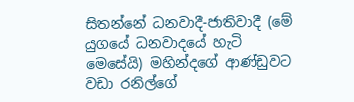සිතන්නේ ධනවාදී-ජාතිවාදී (මේ යුගයේ ධනවාදයේ හැටි මෙසේයි) මහින්දගේ ආණ්ඩුවට වඩා රනිල්ගේ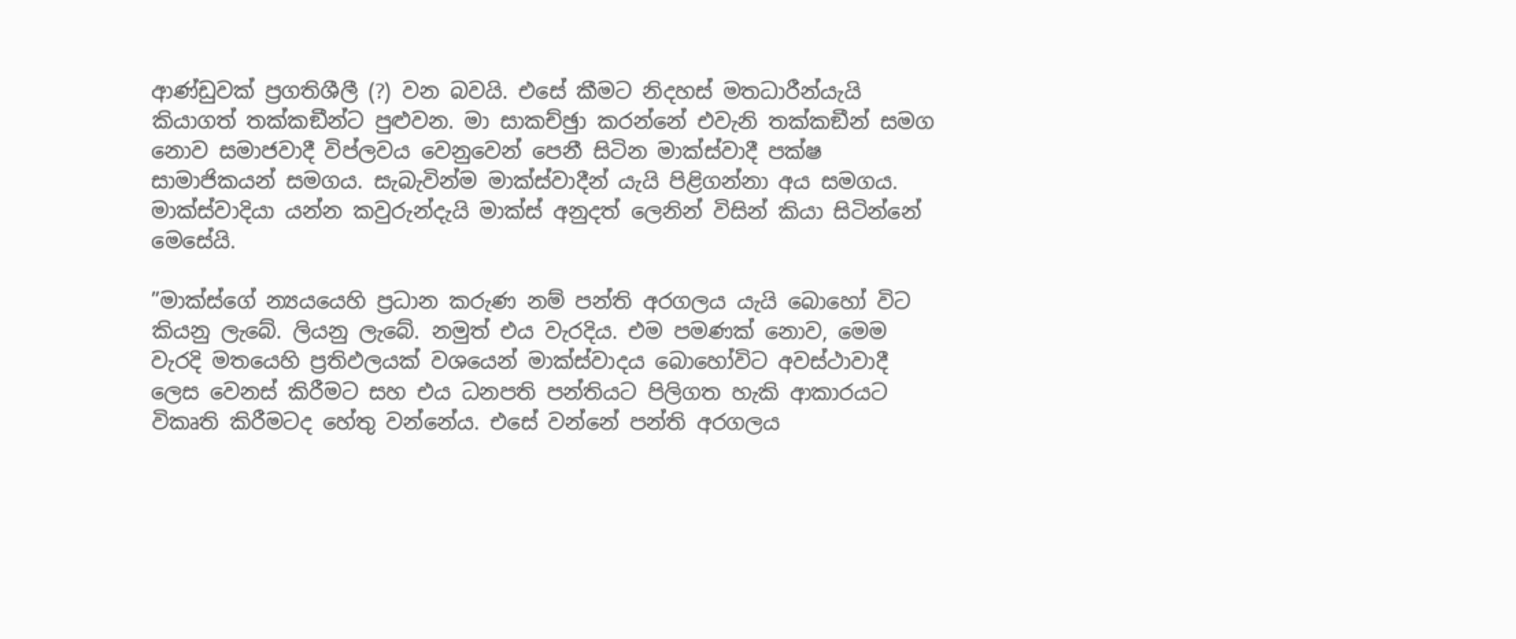ආණ්ඩුවක් ප්‍රගතිශීලී (?) වන බවයි. එසේ කීමට නිදහස් මතධාරීන්යැයි කියාගත් තක්කඞීන්ට පුළුවන. මා සාකච්ඡුා කරන්නේ එවැනි තක්කඞීන් සමග නොව සමාජවාදී විප්ලවය වෙනුවෙන් පෙනී සිටින මාක්ස්වාදී පක්ෂ සාමාජිකයන් සමගය. සැබැවින්ම මාක්ස්වාදීන් යැයි පිළිගන්නා අය සමගය. මාක්ස්වාදියා යන්න කවුරුන්දැයි මාක්ස් අනුදත් ලෙනින් විසින් කියා සිටින්නේ මෙසේයි.

”මාක්ස්ගේ න්‍යයයෙහි ප්‍රධාන කරුණ නම් පන්ති අරගලය යැයි බොහෝ විට කියනු ලැබේ. ලියනු ලැබේ. නමුත් එය වැරදිය. එම පමණක් නොව, මෙම වැරදි මතයෙහි ප්‍රතිඵලයක් වශයෙන් මාක්ස්වාදය බොහෝවිට අවස්ථාවාදී ලෙස වෙනස් කිරීමට සහ එය ධනපති පන්තියට පිලිගත හැකි ආකාරයට විකෘති කිරීමටද හේතු වන්නේය. එසේ වන්නේ පන්ති අරගලය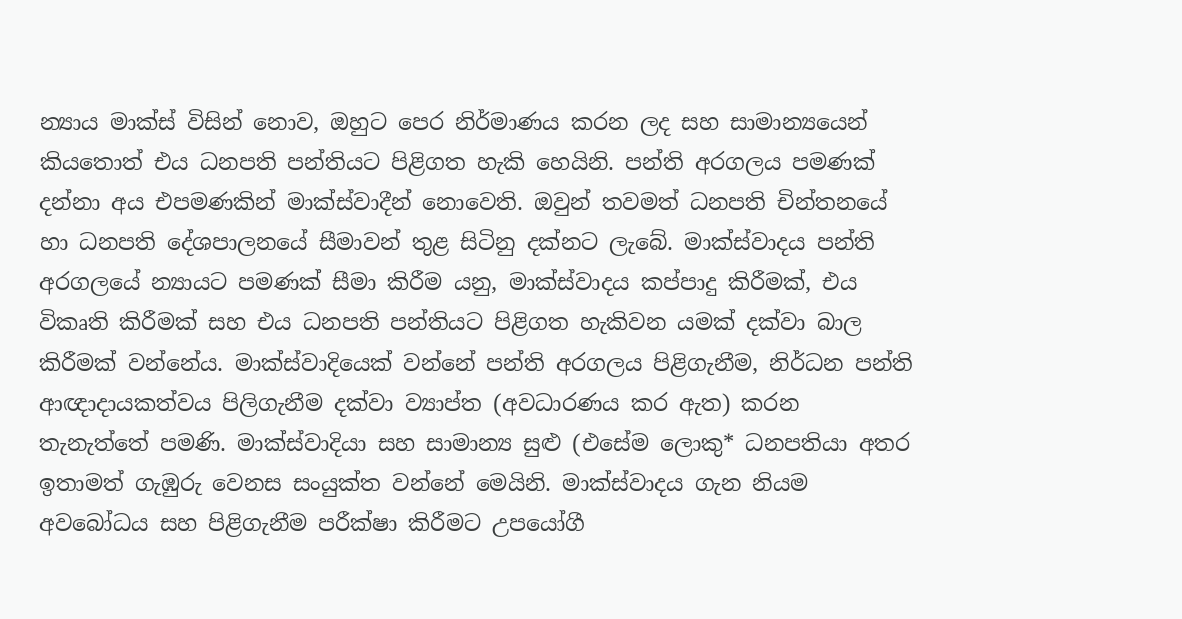න්‍යාය මාක්ස් විසින් නොව, ඔහුට පෙර නිර්මාණය කරන ලද සහ සාමාන්‍යයෙන් කියතොත් එය ධනපති පන්තියට පිළිගත හැකි හෙයිනි. පන්ති අරගලය පමණක් දන්නා අය එපමණකින් මාක්ස්වාදීන් නොවෙති. ඔවුන් තවමත් ධනපති චින්තනයේ හා ධනපති දේශපාලනයේ සීමාවන් තුළ සිටිනු දක්නට ලැබේ. මාක්ස්වාදය පන්ති අරගලයේ න්‍යායට පමණක් සීමා කිරීම යනු, මාක්ස්වාදය කප්පාදු කිරීමක්, එය විකෘති කිරීමක් සහ එය ධනපති පන්තියට පිළිගත හැකිවන යමක් දක්වා බාල කිරීමක් වන්නේය. මාක්ස්වාදියෙක් වන්නේ පන්ති අරගලය පිළිගැනීම, නිර්ධන පන්ති ආඥාදායකත්වය පිලිගැනීම දක්වා ව්‍යාප්ත (අවධාරණය කර ඇත) කරන තැනැත්තේ පමණි. මාක්ස්වාදියා සහ සාමාන්‍ය සුළු (එසේම ලොකු* ධනපතියා අතර ඉතාමත් ගැඹුරු වෙනස සංයුක්ත වන්නේ මෙයිනි. මාක්ස්වාදය ගැන නියම අවබෝධය සහ පිළිගැනීම පරීක්ෂා කිරීමට උපයෝගී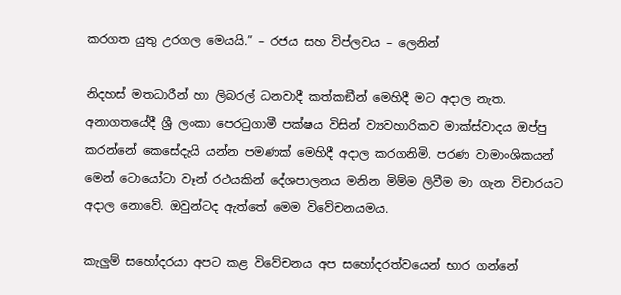කරගත යුතු උරගල මෙයයි.” – රජය සහ විප්ලවය – ලෙනින්

නිදහස් මතධාරීන් හා ලිබරල් ධනවාදී කත්කඞීන් මෙහිදී මට අදාල නැත. අනාගතයේදී ශ්‍රී ලංකා පෙරටුගාමී පක්ෂය විසින් ව්‍යවහාරිකව මාක්ස්වාදය ඔප්පු කරන්නේ කෙසේදැයි යන්න පමණක් මෙහිදී අදාල කරගනිමි. පරණ වාමාංශිකයන් මෙන් ටොයෝටා වෑන් රථයකින් දේශපාලනය මනින මිම්ම ලිවීම මා ගැන විචාරයට අදාල නොවේ. ඔවුන්ටද ඇත්තේ මෙම විවේචනයමය.

කැලුම් සහෝදරයා අපට කළ විවේචනය අප සහෝදරත්වයෙන් භාර ගන්නේ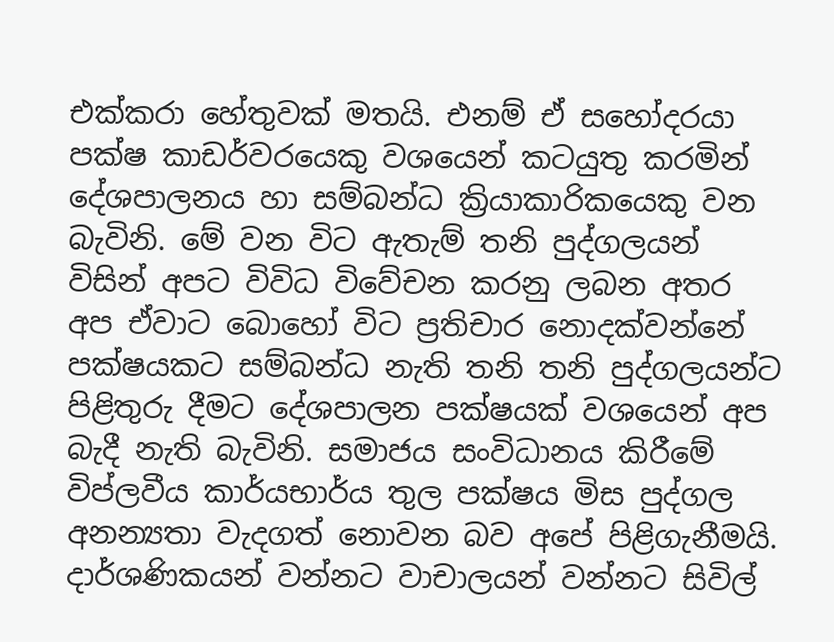එක්කරා හේතුවක් මතයි. එනම් ඒ සහෝදරයා පක්ෂ කාඩර්වරයෙකු වශයෙන් කටයුතු කරමින් දේශපාලනය හා සම්බන්ධ ක්‍රියාකාරිකයෙකු වන බැවිනි. මේ වන විට ඇතැම් තනි පුද්ගලයන් විසින් අපට විවිධ විවේචන කරනු ලබන අතර අප ඒවාට බොහෝ විට ප්‍රතිචාර නොදක්වන්නේ පක්ෂයකට සම්බන්ධ නැති තනි තනි පුද්ගලයන්ට පිළිතුරු දීමට දේශපාලන පක්ෂයක් වශයෙන් අප බැදී නැති බැවිනි. සමාජය සංවිධානය කිරීමේ  විප්ලවීය කාර්යභාර්ය තුල පක්ෂය මිස පුද්ගල අනන්‍යතා වැදගත් නොවන බව අපේ පිළිගැනීමයි. දාර්ශණිකයන් වන්නට වාචාලයන් වන්නට සිවිල්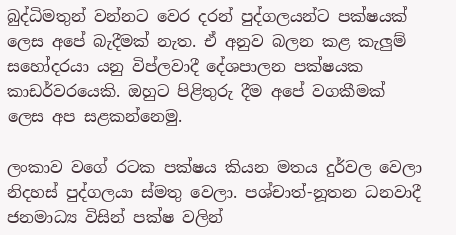බුද්ධිමතුන් වන්නට වෙර දරන් පුද්ගලයන්ට පක්ෂයක් ලෙස අපේ බැදීමක් නැත. ඒ අනුව බලන කළ කැලුම් සහෝදරයා යනු විප්ලවාදී දේශපාලන පක්ෂයක කාඩර්වරයෙකි. ඔහුට පිළිතුරු දීම අපේ වගකීමක් ලෙස අප සළකන්නෙමු.

ලංකාව වගේ රටක පක්ෂය කියන මතය දුර්වල වෙලා නිදහස් පුද්ගලයා ස්මතු වෙලා. පශ්චාත්-නූතන ධනවාදී ජනමාධ්‍ය විසින් පක්ෂ වලින්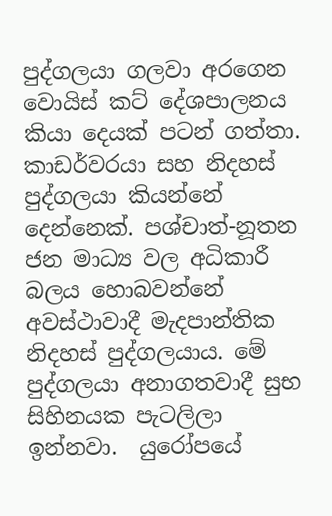පුද්ගලයා ගලවා අරගෙන වොයිස් කට් දේශපාලනය කියා දෙයක් පටන් ගත්තා. කාඩර්වරයා සහ නිදහස් පුද්ගලයා කියන්නේ දෙන්නෙක්. පශ්චාත්-නූතන ජන මාධ්‍ය වල අධිකාරී බලය හොබවන්නේ අවස්ථාවාදී මැදපාන්තික නිදහස් පුද්ගලයාය. මේ පුද්ගලයා අනාගතවාදී සුභ සිහිනයක පැටලිලා ඉන්නවා.  යුරෝපයේ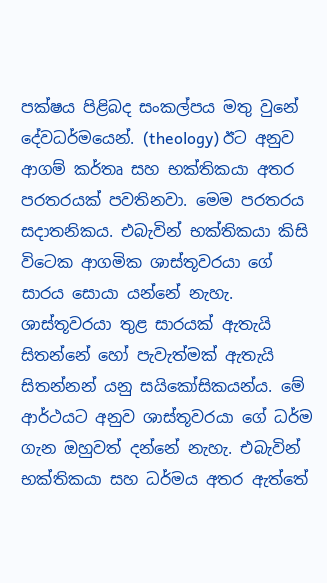පක්ෂය පිළිබද සංකල්පය මතු වුනේ දේවධර්මයෙන්. (theology) ඊට අනුව ආගම් කර්තෘ සහ භක්තිකයා අතර පරතරයක් පවතිනවා. මෙම පරතරය සදාතනිකය. එබැවින් භක්තිකයා කිසි විටෙක ආගමික ශාස්තූවරයා ගේ සාරය සොයා යන්නේ නැහැ. ශාස්තූවරයා තුළ සාරයක් ඇතැයි සිතන්නේ හෝ පැවැත්මක් ඇතැයි සිතන්නන් යනු සයිකෝසිකයන්ය. මේ ආර්ථයට අනුව ශාස්තූවරයා ගේ ධර්ම ගැන ඔහුවත් දන්නේ නැහැ. එබැවින් භක්තිකයා සහ ධර්මය අතර ඇත්තේ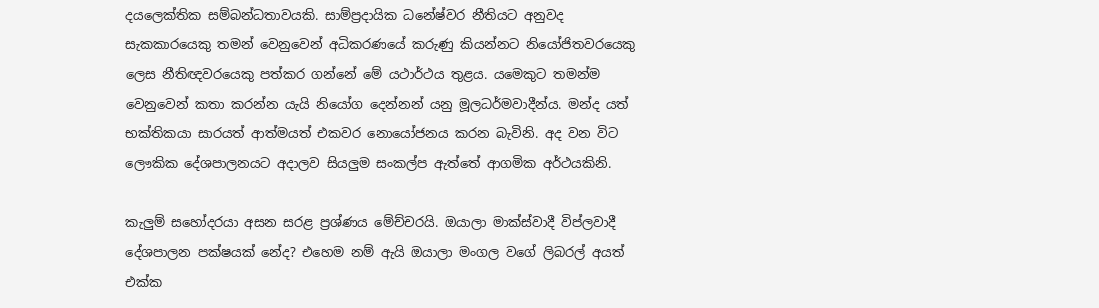දයලෙක්තික සම්බන්ධතාවයකි. සාම්ප්‍රදායික ධනේෂ්වර නීතියට අනුවද සැකකාරයෙකු තමන් වෙනුවෙන් අධිකරණයේ කරුණු කියන්නට නියෝජිතවරයෙකු ලෙස නීතිඥවරයෙකු පත්කර ගන්නේ මේ යථාර්ථය තුළය. යමෙකුට තමන්ම වෙනුවෙන් කතා කරන්න යැයි නියෝග දෙන්නන් යනු මූලධර්මවාදීන්ය. මන්ද යත් භක්තිකයා සාරයත් ආත්මයත් එකවර නොයෝජනය කරන බැවිනි. අද වන විට ලෞකික දේශපාලනයට අදාලව සියලුම සංකල්ප ඇත්තේ ආගමික අර්ථයකිනි.

කැලුම් සහෝදරයා අසන සරළ ප්‍රශ්ණය මේච්චරයි. ඔයාලා මාක්ස්වාදී විප්ලවාදී දේශපාලන පක්ෂයක් නේද? එහෙම නම් ඇයි ඔයාලා මංගල වගේ ලිබරල් අයත් එක්ක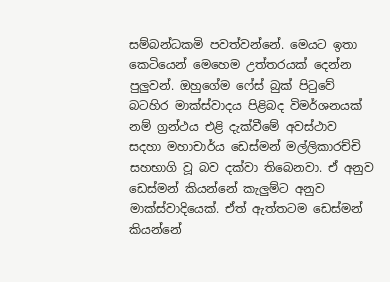සම්බන්ධකමි පවත්වන්නේ. මෙයට ඉතා කෙටියෙන් මෙහෙම උත්තරයක් දෙන්න පුලුවන්. ඔහුගේම ෆේස් බුක් පිටුවේ බටහිර මාක්ස්වාදය පිළිබද විමර්ශනයක් නම් ග්‍රන්ථය එළි දැක්වීමේ අවස්ථාව සදහා මහාචාර්ය ඩෙස්මන් මල්ලිකාරච්චි සහභාගි වූ බව දක්වා තිබෙනවා. ඒ අනුව ඩෙස්මන් කියන්නේ කැලුම්ට අනුව මාක්ස්වාදියෙක්. ඒත් ඇත්තටම ඩෙස්මන් කියන්නේ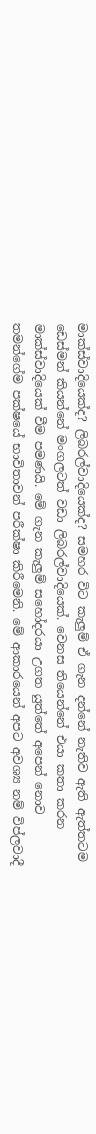මාක්ස්වාදියෙක්ද? ලිබරල්වාදියෙක්ද? සමහර විට කැලුම් ඒ ගැන දන්නේ නැතිව ඇති ඇත්තටම ඩෙස්මන් කියන්නේ මංගලටත් වඩා ලිබරල්වාදියෙක්. වෙනස තියෙන්නේ එයා කතා කරන මාක්ස්වාදියෙක් වීම පමණයි. මේ ගැන කැලුම් සහෝදරයා උගත යුත්තේ අපෙන් නොව තමන්ගේම පක්ෂයේ භාවිතාවන් පරීක්ෂා කිරීමෙනි. මේ ආකාරයෙන් අපට අවශ්‍ය නම් විප්ලවාදී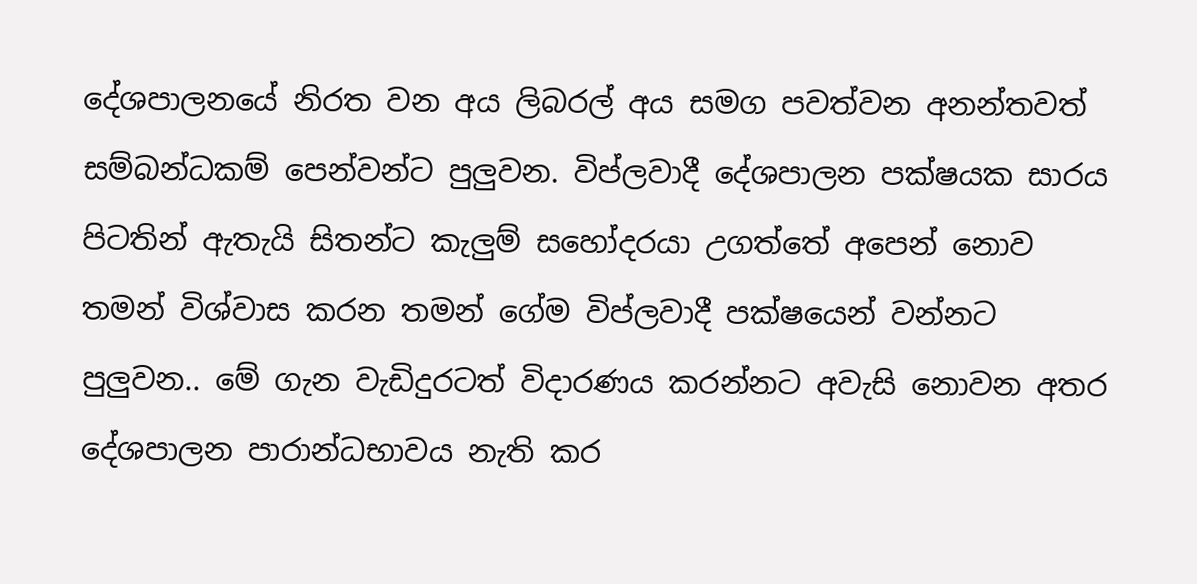දේශපාලනයේ නිරත වන අය ලිබරල් අය සමග පවත්වන අනන්තවත් සම්බන්ධකම් පෙන්වන්ට පුලුවන. විප්ලවාදී දේශපාලන පක්ෂයක සාරය පිටතින් ඇතැයි සිතන්ට කැලුම් සහෝදරයා උගත්තේ අපෙන් නොව තමන් විශ්වාස කරන තමන් ගේම විප්ලවාදී පක්ෂයෙන් වන්නට පුලුවන.. මේ ගැන වැඩිදුරටත් විදාරණය කරන්නට අවැසි නොවන අතර දේශපාලන පාරාන්ධභාවය නැති කර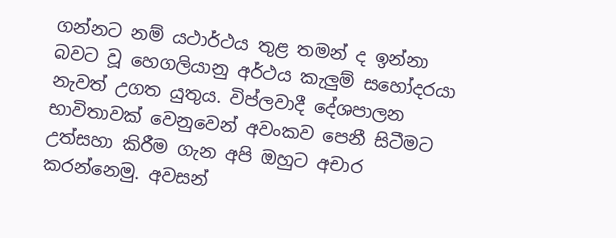ගන්නට නම් යථාර්ථය තුළ තමන් ද ඉන්නා බවට වූ හෙගලියානු අර්ථය කැලුම් සහෝදරයා නැවත් උගත යුතුය. විප්ලවාදී දේශපාලන භාවිතාවක් වෙනුවෙන් අවංකව පෙනී සිටීමට උත්සහා කිරීම ගැන අපි ඔහුට අචාර කරන්නෙමු. අවසන්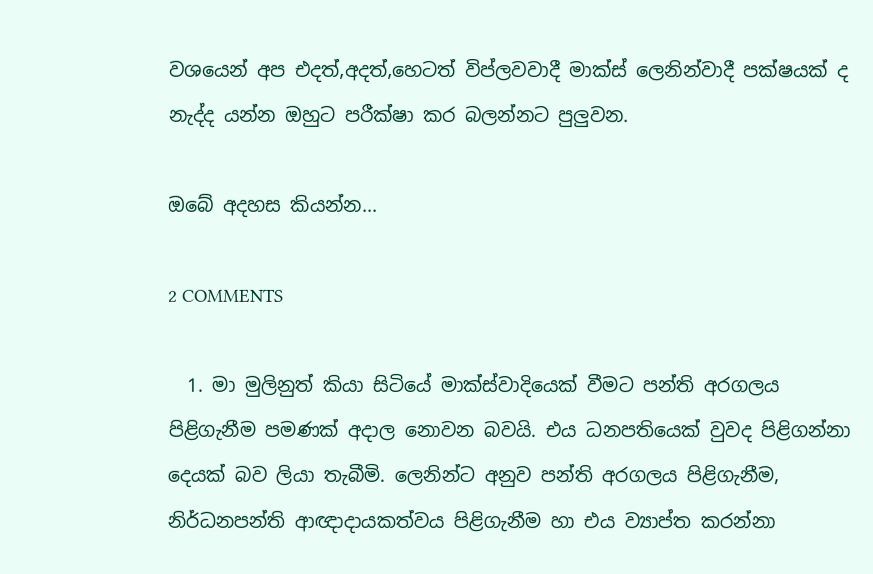වශයෙන් අප එදත්,අදත්,හෙටත් විප්ලවවාදී මාක්ස් ලෙනින්වාදී පක්ෂයක් ද නැද්ද යන්න ඔහුට පරීක්ෂා කර බලන්නට පුලුවන.

ඔබේ අදහස කියන්න...

2 COMMENTS

  1. මා මුලිනුත් කියා සිටියේ මාක්ස්වාදියෙක් වීමට පන්ති අරගලය පිළිගැනීම පමණක් අදාල නොවන බවයි. එය ධනපතියෙක් වුවද පිළිගන්නා දෙයක් බව ලියා තැබීමි. ලෙනින්ට අනුව පන්ති අරගලය පිළිගැනීම, නිර්ධනපන්ති ආඥාදායකත්වය පිළිගැනීම හා එය ව්‍යාප්ත කරන්නා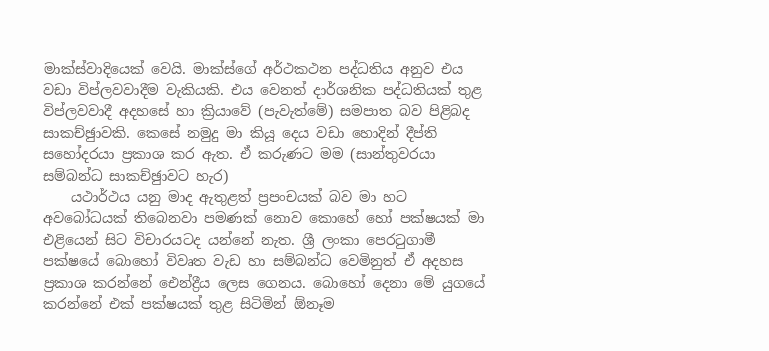මාක්ස්වාදියෙක් වෙයි. මාක්ස්ගේ අර්ථකථන පද්ධතිය අනුව එය වඩා විප්ලවවාදීම වැකියකි. එය වෙනත් දාර්ශනික පද්ධතියක් තුළ විප්ලවවාදී අදහසේ හා ක්‍රියාවේ (පැවැත්මේ) සමපාත බව පිළිබද සාකච්ඡුාවකි. කෙසේ නමුදු මා කියූ දෙය වඩා හොදින් දීප්ති සහෝදරයා ප්‍රකාශ කර ඇත. ඒ කරුණට මම (සාන්තුවරයා සම්බන්ධ සාකච්ඡුාවට හැර)
    යථාර්ථය යනු මාද ඇතුළත් ප්‍රපංචයක් බව මා හට අවබෝධයක් තිබෙනවා පමණක් නොව කොහේ හෝ පක්ෂයක් මා එළියෙන් සිට විචාරයටද යන්නේ නැත. ශ්‍රී ලංකා පෙරටුගාමී පක්ෂයේ බොහෝ විවෘත වැඩ හා සම්බන්ධ වෙමිනුත් ඒ අදහස ප්‍රකාශ කරන්නේ ඓන්ද්‍රීය ලෙස ගෙනය. බොහෝ දෙනා මේ යුගයේ කරන්නේ එක් පක්ෂයක් තුළ සිටිමින් ඕනෑම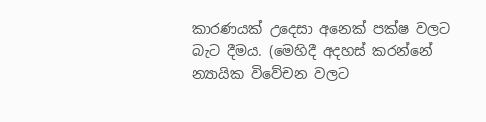කාරණයක් උදෙසා අනෙක් පක්ෂ වලට බැට දීමය. (මෙහිදී අදහස් කරන්නේ න්‍යායික විවේචන වලට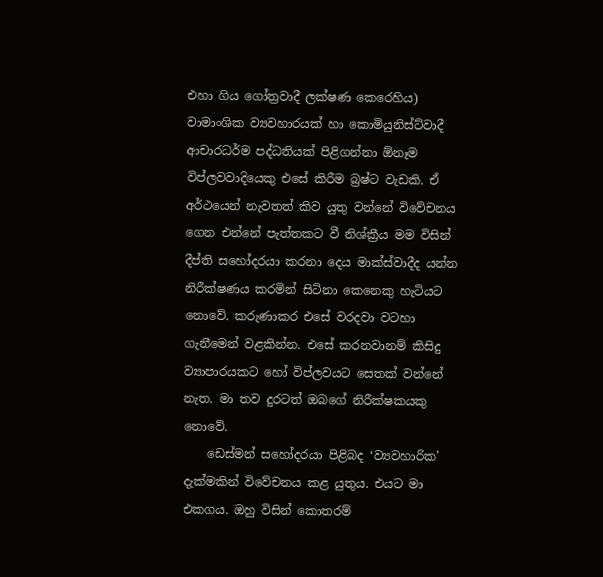එහා ගිය ගෝත්‍රවාදී ලක්ෂණ කෙරෙහිය) වාමාංශික ව්‍යවහාරයක් හා කොමියුනිස්ට්වාදී ආචාරධර්ම පද්ධතියක් පිළිගන්නා ඕනෑම විප්ලවවාදියෙකු එසේ කිරීම බ්‍රෂ්ට වැඩකි. ඒ අර්ථයෙන් නැවතත් කිව යුතු වන්නේ විවේචනය ගෙන එන්නේ පැත්තකට වී නිශ්ක්‍රීය මම විසින් දීප්ති සහෝදරයා කරනා දෙය මාක්ස්වාදීද යන්න නිරීක්ෂණය කරමින් සිටිනා කෙනෙකු හැටියට නොවේ. කරුණාකර එසේ වරදවා වටහා ගැනීමෙන් වළකින්න. එසේ කරනවානම් කිසිදු ව්‍යාපාරයකට හෝ විප්ලවයට සෙතක් වන්නේ නැත. මා තව දුරටත් ඔබගේ නිරීක්ෂකයකු නොවේ.
    ඩෙස්මන් සහෝදරයා පිළිබද ‘ව්‍යවහාරික’ දැක්මකින් විවේචනය කළ යුතුය. එයට මා එකගය. ඔහු විසින් කොතරම්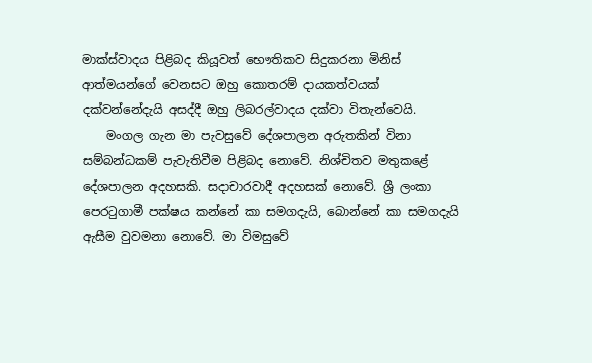මාක්ස්වාදය පිළිබද කියූවත් භෞතිකව සිදුකරනා මිනිස් ආත්මයන්ගේ වෙනසට ඔහු කොතරම් දායකත්වයක් දක්වන්නේදැයි අසද්දී ඔහු ලිබරල්වාදය දක්වා විතැන්වෙයි.
    මංගල ගැන මා පැවසුවේ දේශපාලන අරුතකින් විනා සම්බන්ධකම් පැවැතිවීම පිළිබද නොවේ. නිශ්චිතව මතුකළේ දේශපාලන අදහසකි. සදාචාරවාදී අදහසක් නොවේ. ශ්‍රී ලංකා පෙරටුගාමී පක්ෂය කන්නේ කා සමගදැයි, බොන්නේ කා සමගදැයි ඇසීම වුවමනා නොවේ. මා විමසුවේ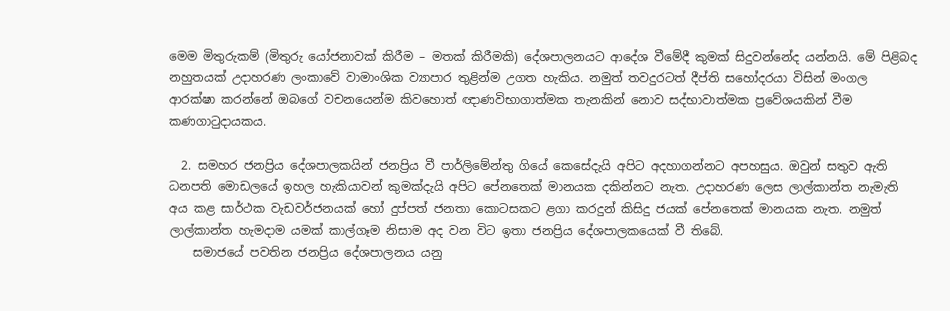මෙම මිතුරුකම් (මිතුරු යෝජනාවක් කිරීම – මතක් කිරීමකි) දේශපාලනයට ආදේශ වීමේදී කුමක් සිදුවන්නේද යන්නයි. මේ පිළිබද නහුතයක් උදාහරණ ලංකාවේ වාමාංශික ව්‍යාපාර තුළින්ම උගත හැකිය. නමුත් තවදුරටත් දීප්ති සහෝදරයා විසින් මංගල ආරක්ෂා කරන්නේ ඔබගේ වචනයෙන්ම කිවහොත් ඥාණවිභාගාත්මක තැනකින් නොව සද්භාවාත්මක ප්‍රවේශයකින් වීම කණගාටුදායකය.

  2. සමහර ජනප්‍රිය දේශපාලකයින් ජනප්‍රිය වී පාර්ලිමේන්තු ගියේ කෙසේදැයි අපිට අදහාගන්නට අපහසුය. ඔවුන් සතුව ඇති ධනපති මොඩලයේ ඉහල හැකියාවන් කුමක්දැයි අපිට පේනතෙක් මානයක දකින්නට නැත. උදාහරණ ලෙස ලාල්කාන්ත නැමැති අය කළ සාර්ථක වැඩවර්ජනයක් හෝ දුප්පත් ජනතා කොටසකට ළගා කරදුන් කිසිදු ජයක් පේනතෙක් මානයක නැත. නමුත් ලාල්කාන්ත හැමදාම යමක් කාල්ගෑම නිසාම අද වන විට ඉතා ජනප්‍රිය දේශපාලකයෙක් වී තිබේ.
    සමාජයේ පවතින ජනප්‍රිය දේශපාලනය යනු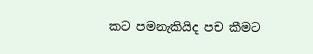කට පමනැකියිද පච කීමට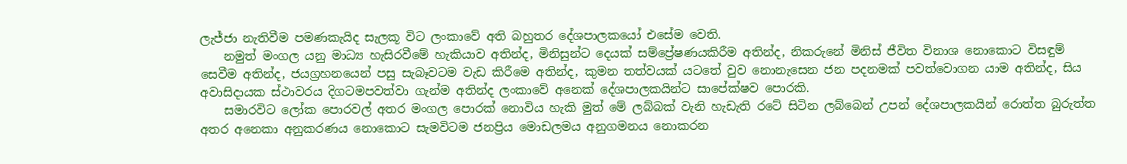ලැජ්ජා නැතිවීම පමණකැයිද සැලකූ විට ලංකාවේ අති බහුතර දේශපාලකයෝ එසේම වෙති.
    නමුත් මංගල යනු මාධ්‍ය හැසිරවීමේ හැකියාව අතින්ද, මිනිසුන්ට දෙයක් සම්ප්‍රේෂණයකිරීම අතින්ද, නිකරුනේ මිනිස් ජීවිත විනාශ නොකොට විසඳුම් සෙවීම අතින්ද, ජයග්‍රහනයෙන් පසු සැබෑවටම වැඩ කිරීමෙ අතින්ද, කුමන තත්වයක් යටතේ වුව නොනැසෙන ජන පදනමක් පවත්වොගන යාම අතින්ද, සිය අවාසිදායක ස්ථාවරය දිගටමපවත්වා ගැන්ම අතින්ද ලංකාවේ අනෙක් දේශපාලකයින්ට සාපේක්ෂව පොරකි.
    සමාරවිට ලෝක පොරවල් අතර මංගල පොරක් නොවිය හැකි මුත් මේ ලබ්බක් වැනි හැඩැති රටේ සිටින ලබ්බෙන් උපන් දේශපාලකයින් රොත්ත බුරුත්ත අතර අනෙකා අනුකරණය නොකොට සැමවිටම ජනප්‍රිය මොඩලමය අනුගමනය නොකරන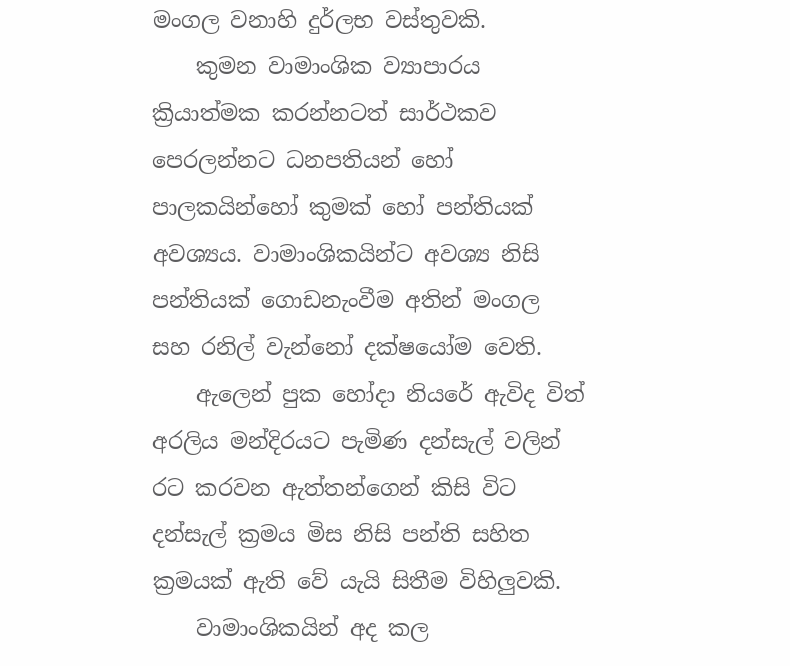මංගල වනාහි දුර්ලභ වස්තුවකි.
    කුමන වාමාංශික ව්‍යාපාරය ක්‍රියාත්මක කරන්නටත් සාර්ථකව පෙරලන්නට ධනපතියන් හෝ පාලකයින්හෝ කුමක් හෝ පන්තියක් අවශ්‍යය. වාමාංශිකයින්ට අවශ්‍ය නිසි පන්තියක් ගොඩනැංවීම අතින් මංගල සහ රනිල් වැන්නෝ දක්ෂයෝම වෙති.
    ඇලෙන් පුක හෝදා නියරේ ඇවිද විත් අරලිය මන්දිරයට පැමිණ දන්සැල් වලින් රට කරවන ඇත්තන්ගෙන් කිසි විට දන්සැල් ක්‍රමය මිස නිසි පන්ති සහිත ක්‍රමයක් ඇති වේ යැයි සිතීම විහිලුවකි.
    වාමාංශිකයින් අද කල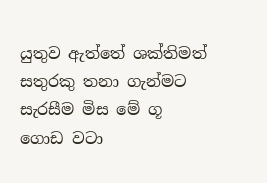යුතුව ඇත්තේ ශක්තිමත් සතුරකු තනා ගැන්මට සැරසීම මිස මේ ගූ ගොඩ වටා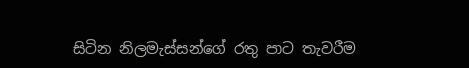සිටින නිලමැස්සන්ගේ රතු පාට තැවරීම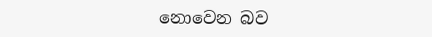නොවෙන බව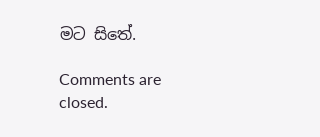මට සිතේ.

Comments are closed.